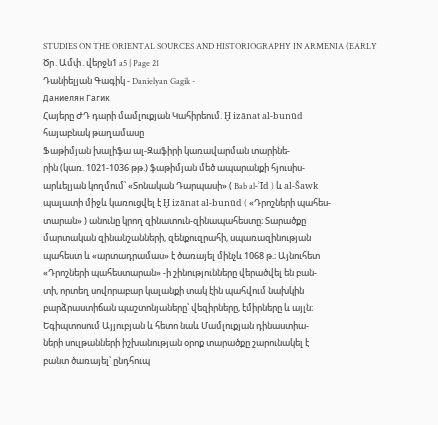STUDIES ON THE ORIENTAL SOURCES AND HISTORIOGRAPHY IN ARMENIA (EARLY Ծր․Ամփ․վերջն1 a5 | Page 21
Դանիելյան Գագիկ - Danielyan Gagik -
Даниелян Гагик
Հայերը ԺԴ դարի մամլուքյան Կահիրեում. Ḫ izānat al-bunūd
հայաբնակ թաղամասը
Ֆաթիմյան խալիֆա ալ-Զաֆիրի կառավարման տարինե-
րին (կառ. 1021-1036 թթ.) ֆաթիմյան մեծ ապարանքի հյուսիս-
արևելյան կողմում՝ «Տոնական Դարպասի» ( Bab al-ʾĪd ) և al-Šawk
պալատի միջև կառուցվել է Ḫ izānat al-bunūd ( «Դրոշների պահես-
տարան» ) անունը կրող զինատուն-զինապահեստը։ Տարածքը
մարտական զինանշանների, զենքուզրահի, սպառազինության
պահեստ և «արտադրամաս» է ծառայել մինչև 1068 թ.։ Այնուհետ
«Դրոշների պահեստարան» -ի շինությունները վերածվել են բան-
տի, որտեղ սովորաբար կալանքի տակ էին պահվում նախկին
բարձրաստիճան պաշտոնյաները՝ վեզիրները, էմիրները և այլն։
Եգիպտոսում Այյուբյան և հետո նաև Մամլուքյան դինաստիա-
ների սուլթանների իշխանության օրոք տարածքը շարունակել է
բանտ ծառայել՝ ընդհուպ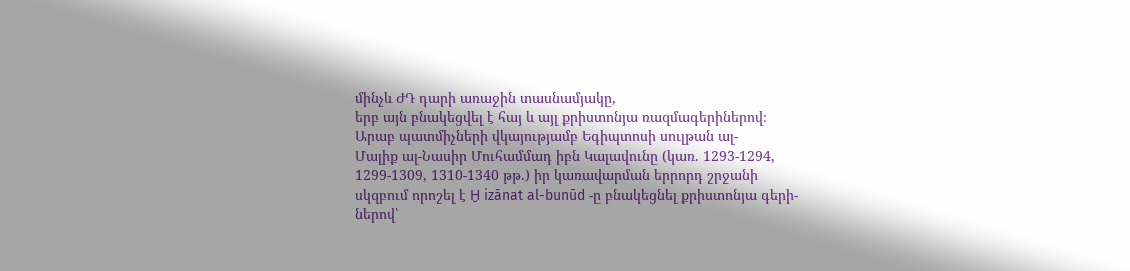մինչև ԺԴ դարի առաջին տասնամյակը,
երբ այն բնակեցվել է հայ և այլ քրիստոնյա ռազմագերիներով։
Արաբ պատմիչների վկայությամբ Եգիպտոսի սուլթան ալ-
Մալիք ալ-Նասիր Մուհամմադ իբն Կալավունը (կառ. 1293-1294,
1299-1309, 1310-1340 թթ.) իր կառավարման երրորդ շրջանի
սկզբում որոշել է Ḫ izānat al-bunūd -ը բնակեցնել քրիստոնյա գերի-
ներով՝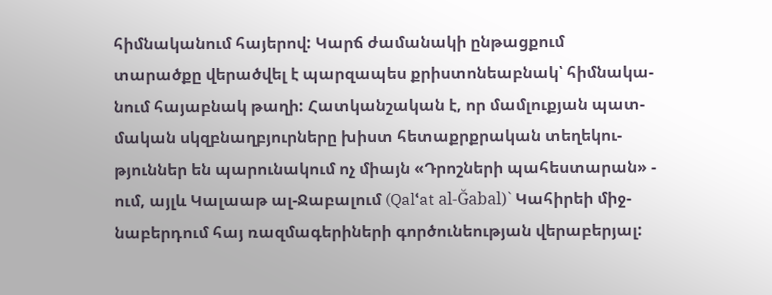հիմնականում հայերով: Կարճ ժամանակի ընթացքում
տարածքը վերածվել է պարզապես քրիստոնեաբնակ՝ հիմնակա-
նում հայաբնակ թաղի: Հատկանշական է, որ մամլուքյան պատ-
մական սկզբնաղբյուրները խիստ հետաքրքրական տեղեկու-
թյուններ են պարունակում ոչ միայն «Դրոշների պահեստարան» -
ում, այլև Կալաաթ ալ-Ջաբալում (Qalՙat al-Ğabal)` Կահիրեի միջ-
նաբերդում հայ ռազմագերիների գործունեության վերաբերյալ: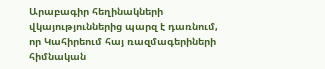Արաբագիր հեղինակների վկայություններից պարզ է դառնում,
որ Կահիրեում հայ ռազմագերիների հիմնական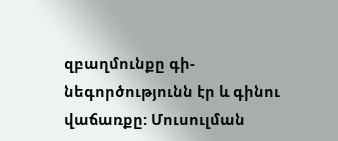զբաղմունքը գի-
նեգործությունն էր և գինու վաճառքը: Մուսուլման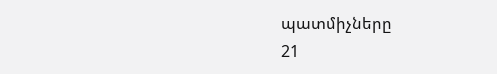պատմիչները
21